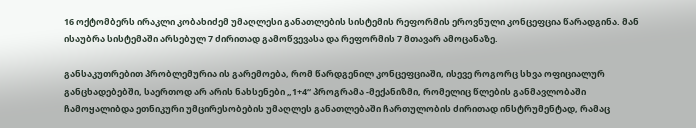16 ოქტომბერს ირაკლი კობახიძემ უმაღლესი განათლების სისტემის რეფორმის ეროვნული კონცეფცია წარადგინა. მან ისაუბრა სისტემაში არსებულ 7 ძირითად გამოწვევასა და რეფორმის 7 მთავარ ამოცანაზე.

განსაკუთრებით პრობლემურია ის გარემოება, რომ წარდგენილ კონცეფციაში, ისევე როგორც სხვა ოფიციალურ განცხადებებში, საერთოდ არ არის ნახსენები „1+4“ პროგრამა -მექანიზმი, რომელიც წლების განმავლობაში ჩამოყალიბდა ეთნიკური უმცირესობების უმაღლეს განათლებაში ჩართულობის ძირითად ინსტრუმენტად, რამაც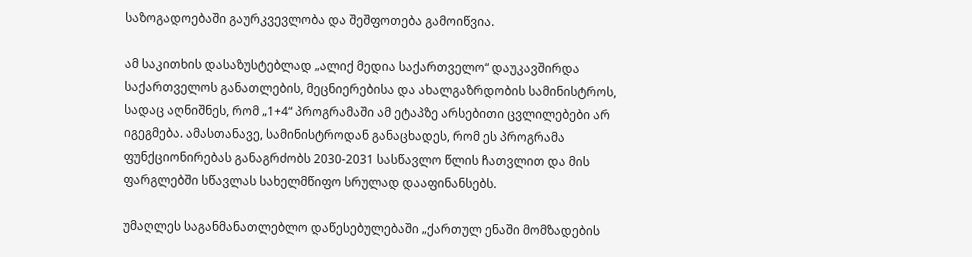საზოგადოებაში გაურკვევლობა და შეშფოთება გამოიწვია.

ამ საკითხის დასაზუსტებლად „ალიქ მედია საქართველო“ დაუკავშირდა საქართველოს განათლების, მეცნიერებისა და ახალგაზრდობის სამინისტროს, სადაც აღნიშნეს, რომ „1+4“ პროგრამაში ამ ეტაპზე არსებითი ცვლილებები არ იგეგმება. ამასთანავე, სამინისტროდან განაცხადეს, რომ ეს პროგრამა ფუნქციონირებას განაგრძობს 2030-2031 სასწავლო წლის ჩათვლით და მის ფარგლებში სწავლას სახელმწიფო სრულად დააფინანსებს.

უმაღლეს საგანმანათლებლო დაწესებულებაში „ქართულ ენაში მომზადების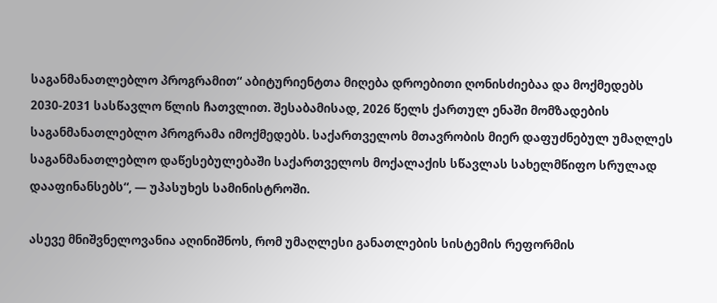საგანმანათლებლო პროგრამით“ აბიტურიენტთა მიღება დროებითი ღონისძიებაა და მოქმედებს 2030-2031 სასწავლო წლის ჩათვლით. შესაბამისად, 2026 წელს ქართულ ენაში მომზადების საგანმანათლებლო პროგრამა იმოქმედებს. საქართველოს მთავრობის მიერ დაფუძნებულ უმაღლეს საგანმანათლებლო დაწესებულებაში საქართველოს მოქალაქის სწავლას სახელმწიფო სრულად დააფინანსებს“, — უპასუხეს სამინისტროში.

ასევე მნიშვნელოვანია აღინიშნოს, რომ უმაღლესი განათლების სისტემის რეფორმის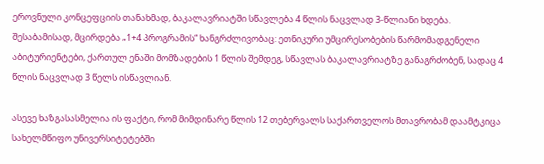ეროვნული კონცეფციის თანახმად, ბაკალავრიატში სწავლება 4 წლის ნაცვლად 3-წლიანი ხდება. შესაბამისად, მცირდება „1+4 პროგრამის“ ხანგრძლივობაც: ეთნიკური უმცირესობების წარმომადგენელი აბიტურიენტები, ქართულ ენაში მომზადების 1 წლის შემდეგ, სწავლას ბაკალავრიატზე განაგრძობენ, სადაც 4 წლის ნაცვლად 3 წელს ისწავლიან.

ასევე ხაზგასასმელია ის ფაქტი, რომ მიმდინარე წლის 12 თებერვალს საქართველოს მთავრობამ დაამტკიცა სახელმწიფო უნივერსიტეტებში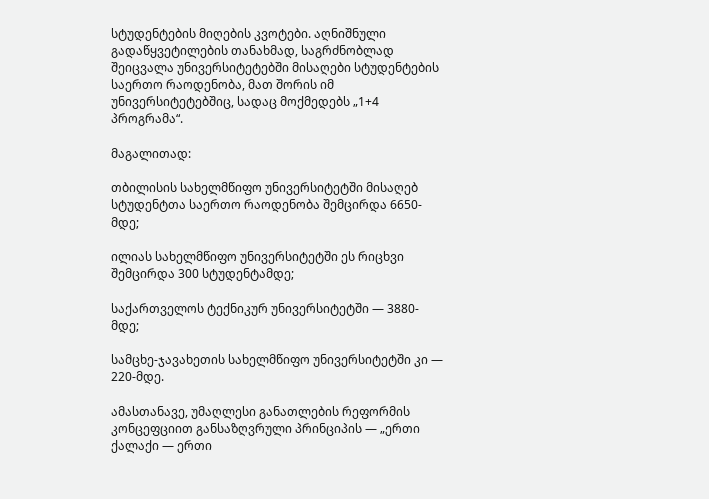სტუდენტების მიღების კვოტები. აღნიშნული გადაწყვეტილების თანახმად, საგრძნობლად შეიცვალა უნივერსიტეტებში მისაღები სტუდენტების საერთო რაოდენობა, მათ შორის იმ უნივერსიტეტებშიც, სადაც მოქმედებს „1+4 პროგრამა“.

მაგალითად:

თბილისის სახელმწიფო უნივერსიტეტში მისაღებ სტუდენტთა საერთო რაოდენობა შემცირდა 6650-მდე;

ილიას სახელმწიფო უნივერსიტეტში ეს რიცხვი შემცირდა 300 სტუდენტამდე;

საქართველოს ტექნიკურ უნივერსიტეტში — 3880-მდე;

სამცხე-ჯავახეთის სახელმწიფო უნივერსიტეტში კი — 220-მდე.

ამასთანავე, უმაღლესი განათლების რეფორმის კონცეფციით განსაზღვრული პრინციპის — „ერთი ქალაქი — ერთი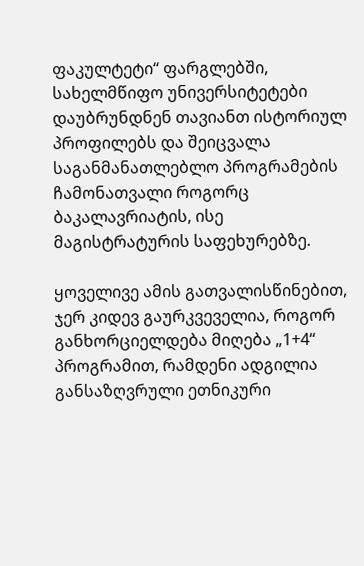ფაკულტეტი“ ფარგლებში, სახელმწიფო უნივერსიტეტები დაუბრუნდნენ თავიანთ ისტორიულ პროფილებს და შეიცვალა საგანმანათლებლო პროგრამების ჩამონათვალი როგორც ბაკალავრიატის, ისე მაგისტრატურის საფეხურებზე.

ყოველივე ამის გათვალისწინებით, ჯერ კიდევ გაურკვეველია, როგორ განხორციელდება მიღება „1+4“ პროგრამით, რამდენი ადგილია განსაზღვრული ეთნიკური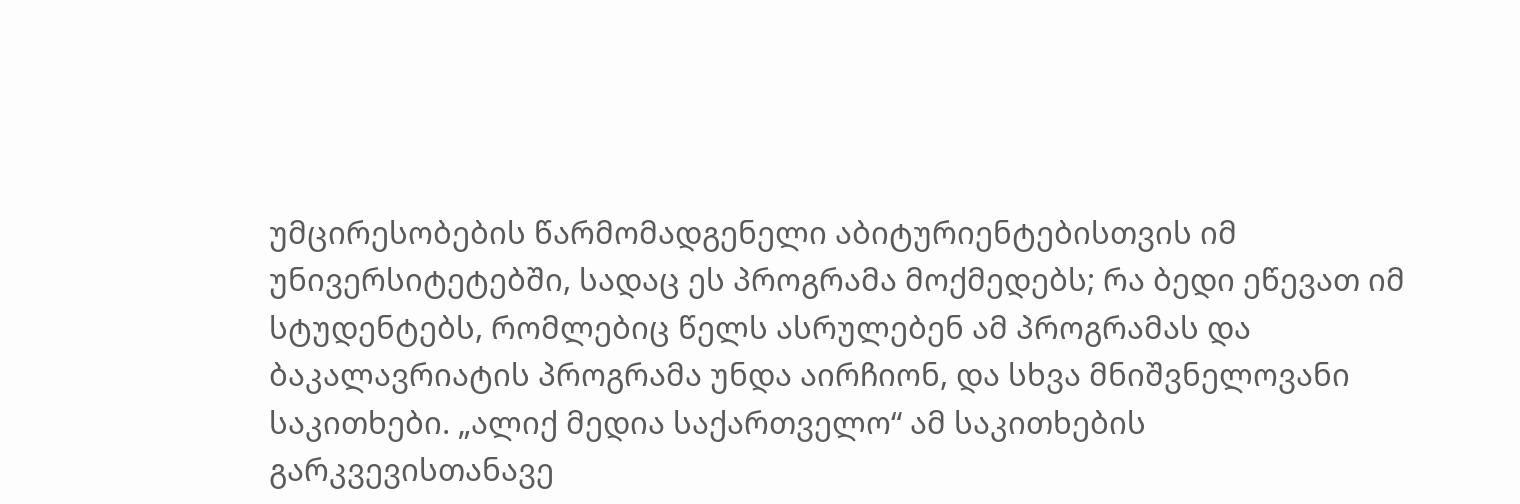უმცირესობების წარმომადგენელი აბიტურიენტებისთვის იმ უნივერსიტეტებში, სადაც ეს პროგრამა მოქმედებს; რა ბედი ეწევათ იმ სტუდენტებს, რომლებიც წელს ასრულებენ ამ პროგრამას და ბაკალავრიატის პროგრამა უნდა აირჩიონ, და სხვა მნიშვნელოვანი საკითხები. „ალიქ მედია საქართველო“ ამ საკითხების გარკვევისთანავე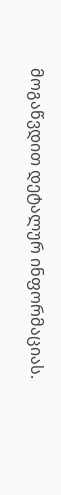მოგაწვდით დეტალურ ინფორმაციას.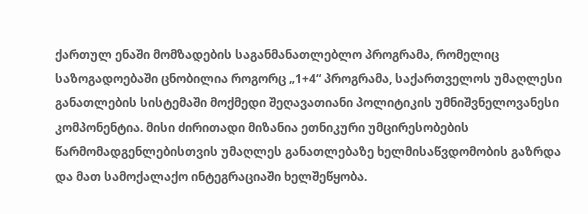ქართულ ენაში მომზადების საგანმანათლებლო პროგრამა, რომელიც საზოგადოებაში ცნობილია როგორც „1+4“ პროგრამა, საქართველოს უმაღლესი განათლების სისტემაში მოქმედი შეღავათიანი პოლიტიკის უმნიშვნელოვანესი კომპონენტია. მისი ძირითადი მიზანია ეთნიკური უმცირესობების წარმომადგენლებისთვის უმაღლეს განათლებაზე ხელმისაწვდომობის გაზრდა და მათ სამოქალაქო ინტეგრაციაში ხელშეწყობა.